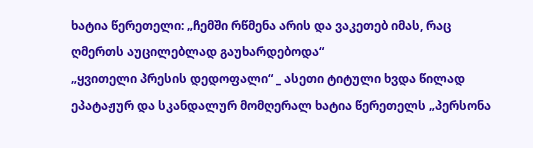ხატია წერეთელი: „ჩემში რწმენა არის და ვაკეთებ იმას, რაც ღმერთს აუცილებლად გაუხარდებოდა“
„ყვითელი პრესის დედოფალი“ _ ასეთი ტიტული ხვდა წილად ეპატაჟურ და სკანდალურ მომღერალ ხატია წერეთელს „პერსონა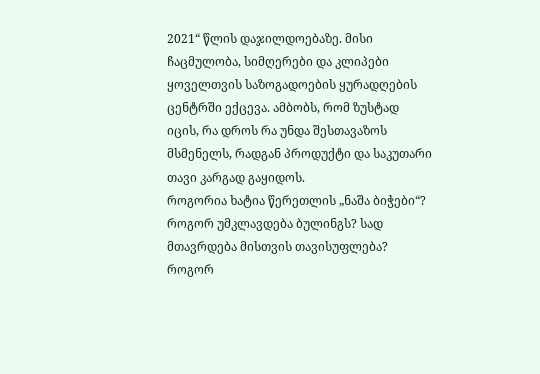2021“ წლის დაჯილდოებაზე. მისი ჩაცმულობა, სიმღერები და კლიპები ყოველთვის საზოგადოების ყურადღების ცენტრში ექცევა. ამბობს, რომ ზუსტად იცის, რა დროს რა უნდა შესთავაზოს მსმენელს, რადგან პროდუქტი და საკუთარი თავი კარგად გაყიდოს.
როგორია ხატია წერეთლის „ნაშა ბიჭები“? როგორ უმკლავდება ბულინგს? სად მთავრდება მისთვის თავისუფლება? როგორ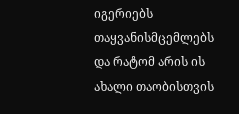იგერიებს თაყვანისმცემლებს და რატომ არის ის ახალი თაობისთვის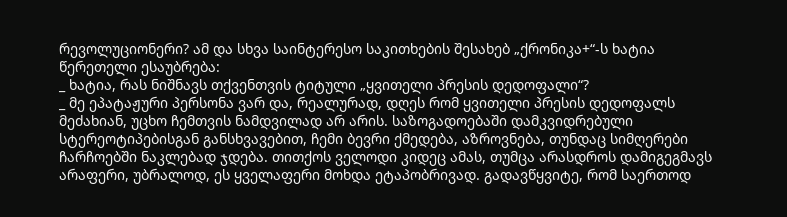რევოლუციონერი? ამ და სხვა საინტერესო საკითხების შესახებ „ქრონიკა+“-ს ხატია წერეთელი ესაუბრება:
_ ხატია, რას ნიშნავს თქვენთვის ტიტული „ყვითელი პრესის დედოფალი“?
_ მე ეპატაჟური პერსონა ვარ და, რეალურად, დღეს რომ ყვითელი პრესის დედოფალს მეძახიან, უცხო ჩემთვის ნამდვილად არ არის. საზოგადოებაში დამკვიდრებული სტერეოტიპებისგან განსხვავებით, ჩემი ბევრი ქმედება, აზროვნება, თუნდაც სიმღერები ჩარჩოებში ნაკლებად ჯდება. თითქოს ველოდი კიდეც ამას, თუმცა არასდროს დამიგეგმავს არაფერი, უბრალოდ, ეს ყველაფერი მოხდა ეტაპობრივად. გადავწყვიტე, რომ საერთოდ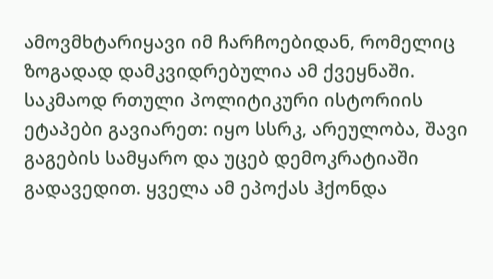ამოვმხტარიყავი იმ ჩარჩოებიდან, რომელიც ზოგადად დამკვიდრებულია ამ ქვეყნაში. საკმაოდ რთული პოლიტიკური ისტორიის ეტაპები გავიარეთ: იყო სსრკ, არეულობა, შავი გაგების სამყარო და უცებ დემოკრატიაში გადავედით. ყველა ამ ეპოქას ჰქონდა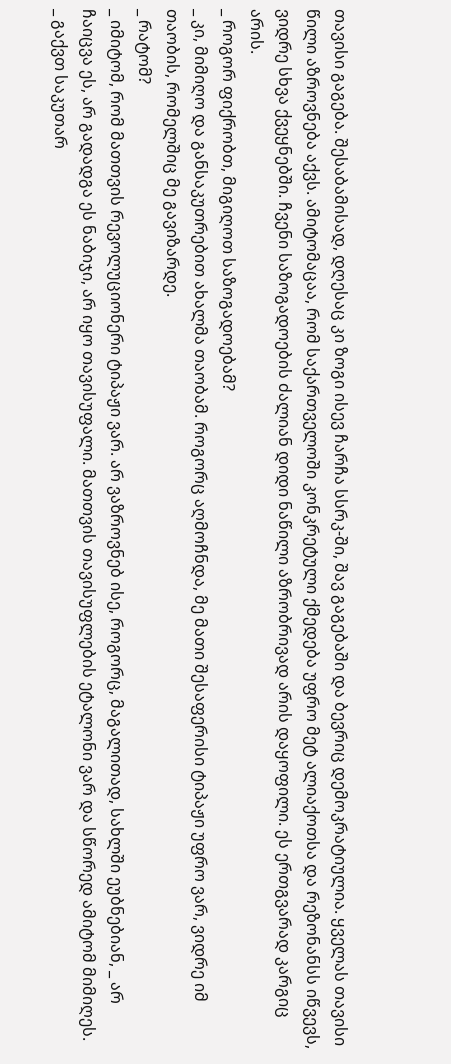თავისი გაგება. შესაბამისად, დღესაც კი ზოგი ისევ ჩარჩა სსრკ-ში, შავ გაგებაში და ბევრიც დემოკრატიულია. ყველას თავისი წილი აზროვნება აქვს. ამიტომაცაა, რომ საქართველოში კონკრეტული ქმედება უფრო მეტ ალიაქოთსა და რეზონანსს იწვევს, ვიდრე სხვა ქვეყნებში. ჩვენი საზოგადოების ძალიან დიდი ნაწილი აზრობრივად არის დაყოფილი. ეს ერთგვარად კარგიც არის.
_ როგორ ფიქრობთ, მიგიღოთ საზოგადოებამ?
_ კი, მიმიღო და განსაკუთრებით ახალმა თაობამ. როგორც აღმოჩნდა, მე მათი შესაფერისი ტიპაჟი უფრო ვარ, ვიდრე იმ თაობის, რომელშიც მე გავიზარდე.
_ რატომ?
_ იმიტომ, რომ მათთვის რევოლუციონერი ტიპაჟი ვარ. არ ვაზროვნებ ისე, როგორც, მაგალითად, სახლში ეუბნებიან, _ არ ჩაიცვა ეს, არ გადადგა ეს ნაბიჯი, არ იყო თავისუფალი. მათთვის თავისუფლების ეტალონი ვარ და სწორედ ამიტომ მიმიღეს.
_ გაქვთ საკუთარ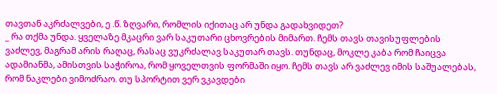თავთან აკრძალვები, ე .წ. ზღვარი, რომლის იქითაც არ უნდა გადახვიდეთ?
_ რა თქმა უნდა. ყველაზე მკაცრი ვარ საკუთარი ცხოვრების მიმართ. ჩემს თავს თავისუფლების ვაძლევ, მაგრამ არის რაღაც, რასაც ვუკრძალავ საკუთარ თავს. თუნდაც, მოკლე კაბა რომ ჩაიცვა ადამიანმა, ამისთვის საჭიროა, რომ ყოველთვის ფორმაში იყო. ჩემს თავს არ ვაძლევ იმის საშუალებას, რომ ნაკლები ვიმოძრაო. თუ სპორტით ვერ ვკავდები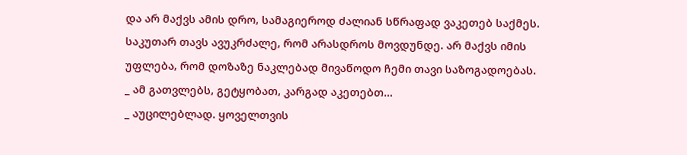და არ მაქვს ამის დრო, სამაგიეროდ ძალიან სწრაფად ვაკეთებ საქმეს. საკუთარ თავს ავუკრძალე, რომ არასდროს მოვდუნდე. არ მაქვს იმის უფლება, რომ დოზაზე ნაკლებად მივაწოდო ჩემი თავი საზოგადოებას.
_ ამ გათვლებს, გეტყობათ, კარგად აკეთებთ…
_ აუცილებლად. ყოველთვის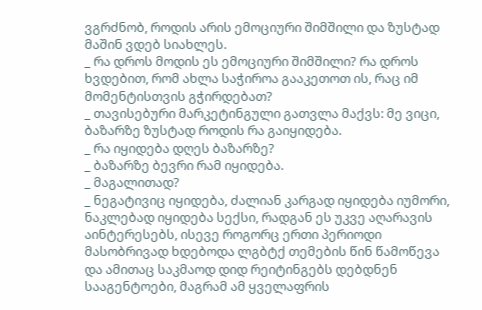ვგრძნობ, როდის არის ემოციური შიმშილი და ზუსტად მაშინ ვდებ სიახლეს.
_ რა დროს მოდის ეს ემოციური შიმშილი? რა დროს ხვდებით, რომ ახლა საჭიროა გააკეთოთ ის, რაც იმ მომენტისთვის გჭირდებათ?
_ თავისებური მარკეტინგული გათვლა მაქვს: მე ვიცი, ბაზარზე ზუსტად როდის რა გაიყიდება.
_ რა იყიდება დღეს ბაზარზე?
_ ბაზარზე ბევრი რამ იყიდება.
_ მაგალითად?
_ ნეგატივიც იყიდება, ძალიან კარგად იყიდება იუმორი, ნაკლებად იყიდება სექსი, რადგან ეს უკვე აღარავის აინტერესებს, ისევე როგორც ერთი პერიოდი მასობრივად ხდებოდა ლგბტქ თემების წინ წამოწევა და ამითაც საკმაოდ დიდ რეიტინგებს დებდნენ სააგენტოები, მაგრამ ამ ყველაფრის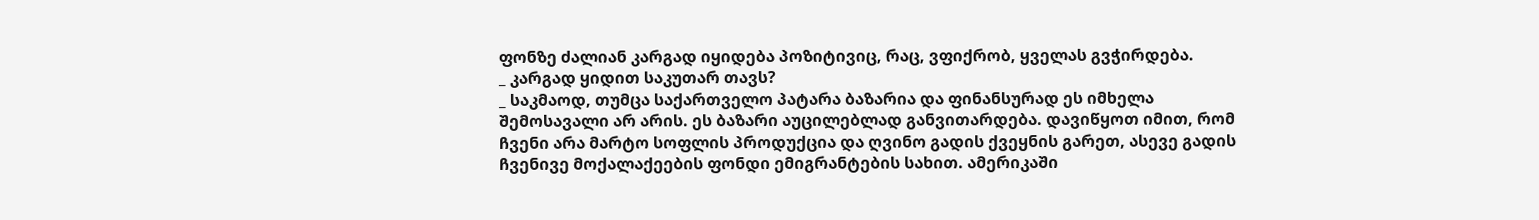ფონზე ძალიან კარგად იყიდება პოზიტივიც, რაც, ვფიქრობ, ყველას გვჭირდება.
_ კარგად ყიდით საკუთარ თავს?
_ საკმაოდ, თუმცა საქართველო პატარა ბაზარია და ფინანსურად ეს იმხელა შემოსავალი არ არის. ეს ბაზარი აუცილებლად განვითარდება. დავიწყოთ იმით, რომ ჩვენი არა მარტო სოფლის პროდუქცია და ღვინო გადის ქვეყნის გარეთ, ასევე გადის ჩვენივე მოქალაქეების ფონდი ემიგრანტების სახით. ამერიკაში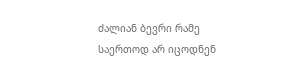ძალიან ბევრი რამე საერთოდ არ იცოდნენ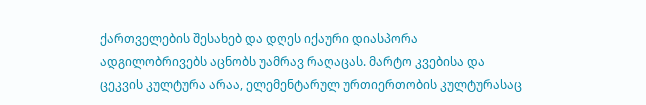ქართველების შესახებ და დღეს იქაური დიასპორა ადგილობრივებს აცნობს უამრავ რაღაცას. მარტო კვებისა და ცეკვის კულტურა არაა, ელემენტარულ ურთიერთობის კულტურასაც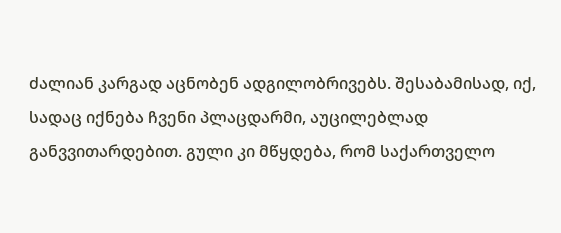ძალიან კარგად აცნობენ ადგილობრივებს. შესაბამისად, იქ, სადაც იქნება ჩვენი პლაცდარმი, აუცილებლად განვვითარდებით. გული კი მწყდება, რომ საქართველო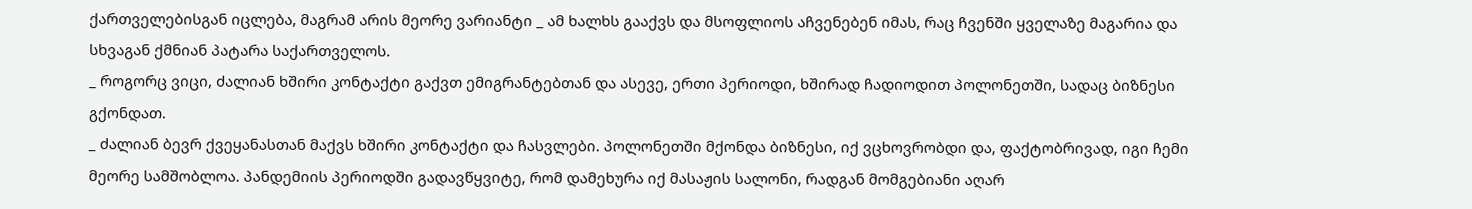ქართველებისგან იცლება, მაგრამ არის მეორე ვარიანტი _ ამ ხალხს გააქვს და მსოფლიოს აჩვენებენ იმას, რაც ჩვენში ყველაზე მაგარია და სხვაგან ქმნიან პატარა საქართველოს.
_ როგორც ვიცი, ძალიან ხშირი კონტაქტი გაქვთ ემიგრანტებთან და ასევე, ერთი პერიოდი, ხშირად ჩადიოდით პოლონეთში, სადაც ბიზნესი გქონდათ.
_ ძალიან ბევრ ქვეყანასთან მაქვს ხშირი კონტაქტი და ჩასვლები. პოლონეთში მქონდა ბიზნესი, იქ ვცხოვრობდი და, ფაქტობრივად, იგი ჩემი მეორე სამშობლოა. პანდემიის პერიოდში გადავწყვიტე, რომ დამეხურა იქ მასაჟის სალონი, რადგან მომგებიანი აღარ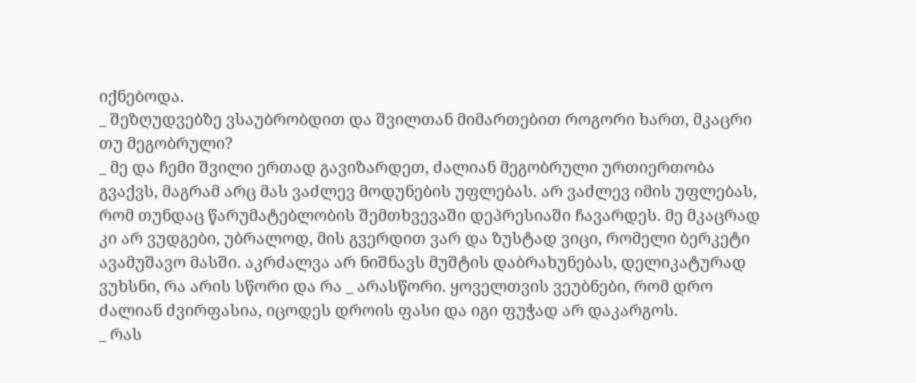იქნებოდა.
_ შეზღუდვებზე ვსაუბრობდით და შვილთან მიმართებით როგორი ხართ, მკაცრი თუ მეგობრული?
_ მე და ჩემი შვილი ერთად გავიზარდეთ, ძალიან მეგობრული ურთიერთობა გვაქვს, მაგრამ არც მას ვაძლევ მოდუნების უფლებას. არ ვაძლევ იმის უფლებას, რომ თუნდაც წარუმატებლობის შემთხვევაში დეპრესიაში ჩავარდეს. მე მკაცრად კი არ ვუდგები, უბრალოდ, მის გვერდით ვარ და ზუსტად ვიცი, რომელი ბერკეტი ავამუშავო მასში. აკრძალვა არ ნიშნავს მუშტის დაბრახუნებას, დელიკატურად ვუხსნი, რა არის სწორი და რა _ არასწორი. ყოველთვის ვეუბნები, რომ დრო ძალიან ძვირფასია, იცოდეს დროის ფასი და იგი ფუჭად არ დაკარგოს.
_ რას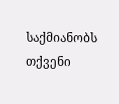საქმიანობს თქვენი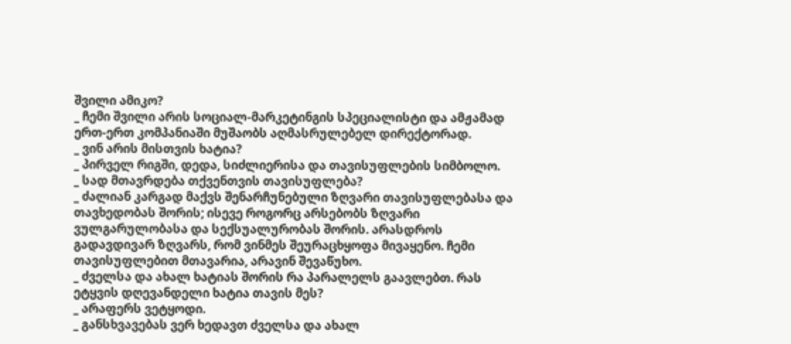შვილი ამიკო?
_ ჩემი შვილი არის სოციალ-მარკეტინგის სპეციალისტი და ამჟამად ერთ-ერთ კომპანიაში მუშაობს აღმასრულებელ დირექტორად.
_ ვინ არის მისთვის ხატია?
_ პირველ რიგში, დედა, სიძლიერისა და თავისუფლების სიმბოლო.
_ სად მთავრდება თქვენთვის თავისუფლება?
_ ძალიან კარგად მაქვს შენარჩუნებული ზღვარი თავისუფლებასა და თავხედობას შორის; ისევე როგორც არსებობს ზღვარი ვულგარულობასა და სექსუალურობას შორის. არასდროს გადავდივარ ზღვარს, რომ ვინმეს შეურაცხყოფა მივაყენო. ჩემი თავისუფლებით მთავარია, არავინ შევაწუხო.
_ ძველსა და ახალ ხატიას შორის რა პარალელს გაავლებთ. რას ეტყვის დღევანდელი ხატია თავის მეს?
_ არაფერს ვეტყოდი.
_ განსხვავებას ვერ ხედავთ ძველსა და ახალ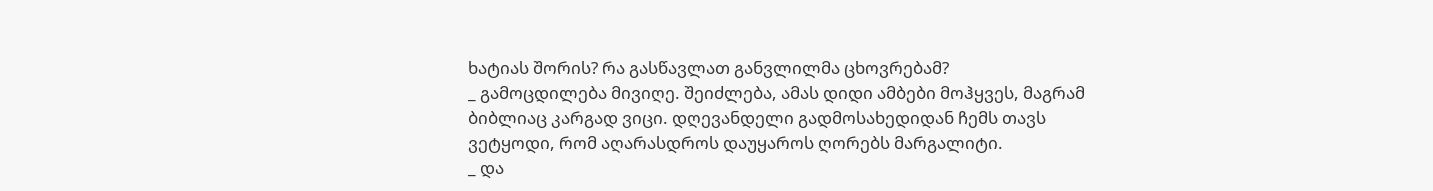ხატიას შორის? რა გასწავლათ განვლილმა ცხოვრებამ?
_ გამოცდილება მივიღე. შეიძლება, ამას დიდი ამბები მოჰყვეს, მაგრამ ბიბლიაც კარგად ვიცი. დღევანდელი გადმოსახედიდან ჩემს თავს ვეტყოდი, რომ აღარასდროს დაუყაროს ღორებს მარგალიტი.
_ და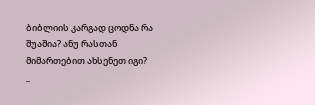ბიბლიის კარგად ცოდნა რა შუაშია? ანუ რასთან მიმართებით ახსენეთ იგი?
_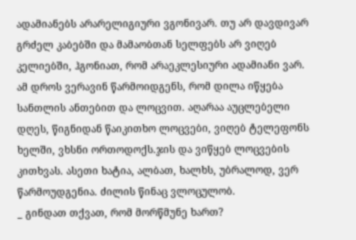ადამიანებს არარელიგიური ვგონივარ. თუ არ დავდივარ გრძელ კაბებში და მამაობთან სელფებს არ ვიღებ კელიებში, ჰგონიათ, რომ არაეკლესიური ადამიანი ვარ. ამ დროს ვერავინ წარმოიდგენს, რომ დილა იწყება სანთლის ანთებით და ლოცვით. აღარაა აუცლებელი დღეს, წიგნიდან წაიკითხო ლოცვები, ვიღებ ტელეფონს ხელში, ვხსნი ორთოდოქს.ჯის და ვიწყებ ლოცვების კითხვას. ასეთი ხატია, ალბათ, ხალხს, უბრალოდ, ვერ წარმოუდგენია. ძილის წინაც ვლოცულობ.
_ გინდათ თქვათ, რომ მორწმუნე ხართ?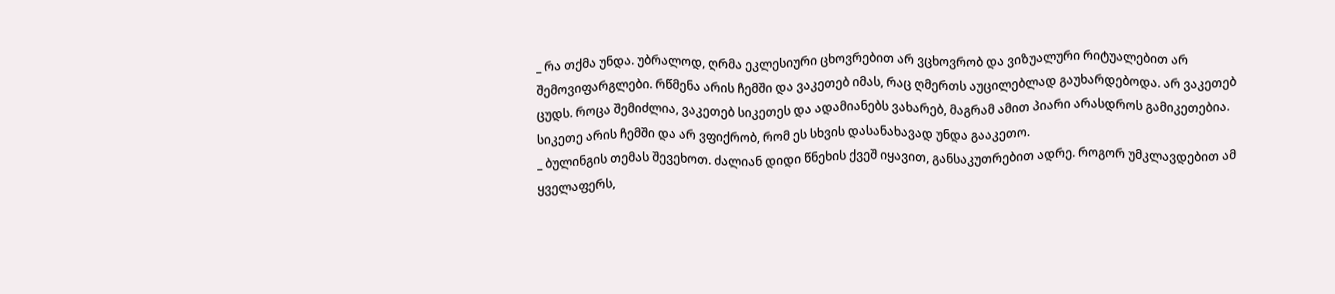_ რა თქმა უნდა. უბრალოდ, ღრმა ეკლესიური ცხოვრებით არ ვცხოვრობ და ვიზუალური რიტუალებით არ შემოვიფარგლები. რწმენა არის ჩემში და ვაკეთებ იმას, რაც ღმერთს აუცილებლად გაუხარდებოდა. არ ვაკეთებ ცუდს. როცა შემიძლია, ვაკეთებ სიკეთეს და ადამიანებს ვახარებ, მაგრამ ამით პიარი არასდროს გამიკეთებია. სიკეთე არის ჩემში და არ ვფიქრობ, რომ ეს სხვის დასანახავად უნდა გააკეთო.
_ ბულინგის თემას შევეხოთ. ძალიან დიდი წნეხის ქვეშ იყავით, განსაკუთრებით ადრე. როგორ უმკლავდებით ამ ყველაფერს,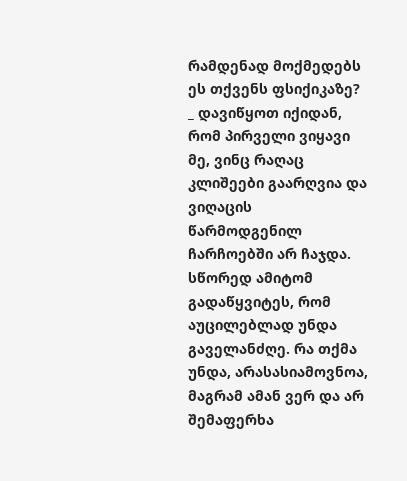რამდენად მოქმედებს ეს თქვენს ფსიქიკაზე?
_ დავიწყოთ იქიდან, რომ პირველი ვიყავი მე, ვინც რაღაც კლიშეები გაარღვია და ვიღაცის წარმოდგენილ ჩარჩოებში არ ჩაჯდა. სწორედ ამიტომ გადაწყვიტეს, რომ აუცილებლად უნდა გაველანძღე. რა თქმა უნდა, არასასიამოვნოა, მაგრამ ამან ვერ და არ შემაფერხა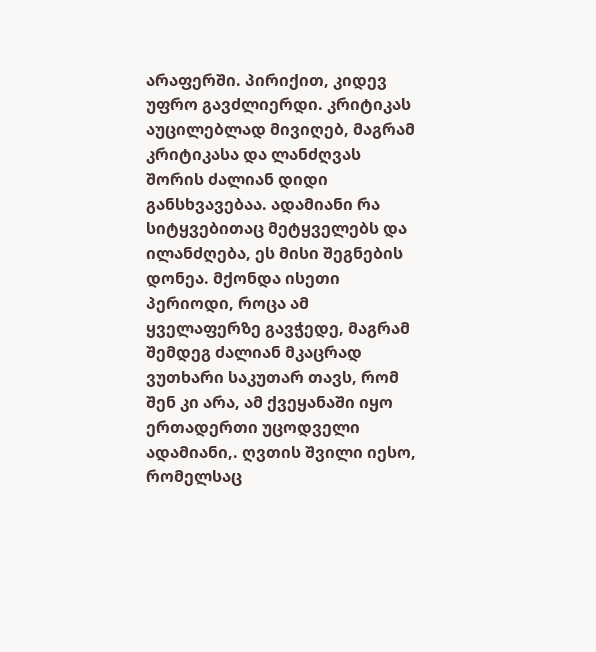არაფერში. პირიქით, კიდევ უფრო გავძლიერდი. კრიტიკას აუცილებლად მივიღებ, მაგრამ კრიტიკასა და ლანძღვას შორის ძალიან დიდი განსხვავებაა. ადამიანი რა სიტყვებითაც მეტყველებს და ილანძღება, ეს მისი შეგნების დონეა. მქონდა ისეთი პერიოდი, როცა ამ ყველაფერზე გავჭედე, მაგრამ შემდეგ ძალიან მკაცრად ვუთხარი საკუთარ თავს, რომ შენ კი არა, ამ ქვეყანაში იყო ერთადერთი უცოდველი ადამიანი,. ღვთის შვილი იესო, რომელსაც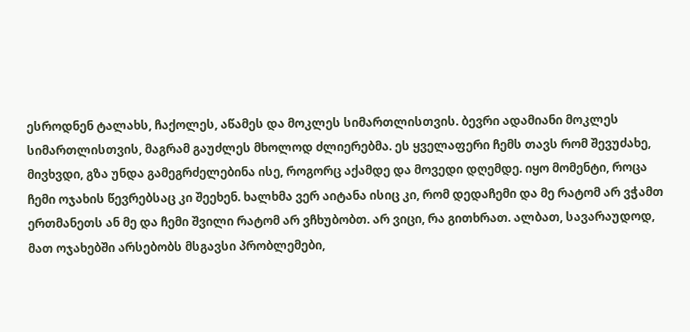ესროდნენ ტალახს, ჩაქოლეს, აწამეს და მოკლეს სიმართლისთვის. ბევრი ადამიანი მოკლეს სიმართლისთვის, მაგრამ გაუძლეს მხოლოდ ძლიერებმა. ეს ყველაფერი ჩემს თავს რომ შევუძახე, მივხვდი, გზა უნდა გამეგრძელებინა ისე, როგორც აქამდე და მოვედი დღემდე. იყო მომენტი, როცა ჩემი ოჯახის წევრებსაც კი შეეხენ. ხალხმა ვერ აიტანა ისიც კი, რომ დედაჩემი და მე რატომ არ ვჭამთ ერთმანეთს ან მე და ჩემი შვილი რატომ არ ვჩხუბობთ. არ ვიცი, რა გითხრათ. ალბათ, სავარაუდოდ, მათ ოჯახებში არსებობს მსგავსი პრობლემები,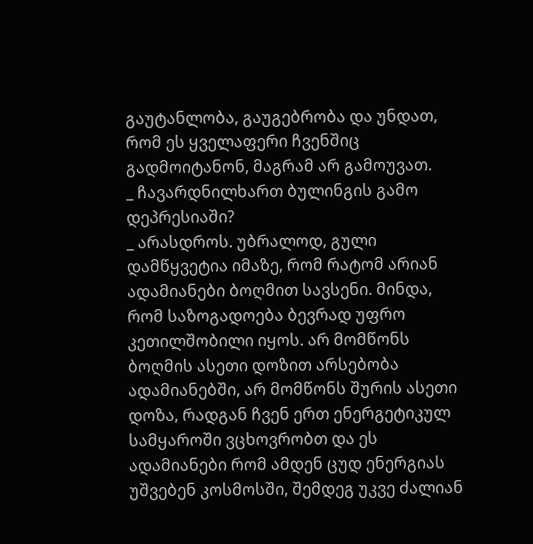გაუტანლობა, გაუგებრობა და უნდათ, რომ ეს ყველაფერი ჩვენშიც გადმოიტანონ, მაგრამ არ გამოუვათ.
_ ჩავარდნილხართ ბულინგის გამო დეპრესიაში?
_ არასდროს. უბრალოდ, გული დამწყვეტია იმაზე, რომ რატომ არიან ადამიანები ბოღმით სავსენი. მინდა, რომ საზოგადოება ბევრად უფრო კეთილშობილი იყოს. არ მომწონს ბოღმის ასეთი დოზით არსებობა ადამიანებში, არ მომწონს შურის ასეთი დოზა, რადგან ჩვენ ერთ ენერგეტიკულ სამყაროში ვცხოვრობთ და ეს ადამიანები რომ ამდენ ცუდ ენერგიას უშვებენ კოსმოსში, შემდეგ უკვე ძალიან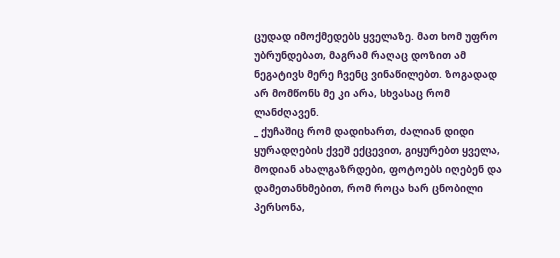ცუდად იმოქმედებს ყველაზე. მათ ხომ უფრო უბრუნდებათ, მაგრამ რაღაც დოზით ამ ნეგატივს მერე ჩვენც ვინაწილებთ. ზოგადად არ მომწონს მე კი არა, სხვასაც რომ ლანძღავენ.
_ ქუჩაშიც რომ დადიხართ, ძალიან დიდი ყურადღების ქვეშ ექცევით, გიყურებთ ყველა, მოდიან ახალგაზრდები, ფოტოებს იღებენ და დამეთანხმებით, რომ როცა ხარ ცნობილი პერსონა,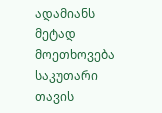ადამიანს მეტად მოეთხოვება საკუთარი თავის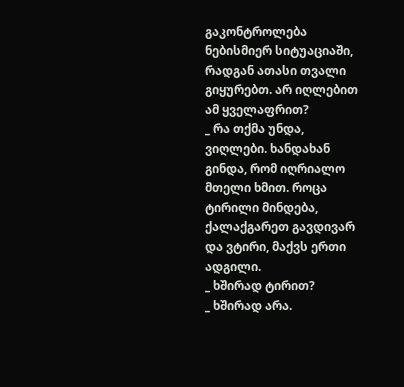გაკონტროლება ნებისმიერ სიტუაციაში, რადგან ათასი თვალი გიყურებთ. არ იღლებით ამ ყველაფრით?
_ რა თქმა უნდა, ვიღლები. ხანდახან გინდა, რომ იღრიალო მთელი ხმით. როცა ტირილი მინდება, ქალაქგარეთ გავდივარ და ვტირი, მაქვს ერთი ადგილი.
_ ხშირად ტირით?
_ ხშირად არა.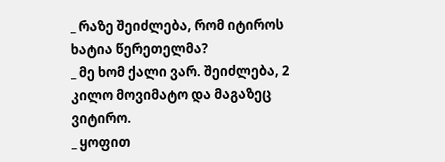_ რაზე შეიძლება, რომ იტიროს ხატია წერეთელმა?
_ მე ხომ ქალი ვარ. შეიძლება, 2 კილო მოვიმატო და მაგაზეც ვიტირო.
_ ყოფით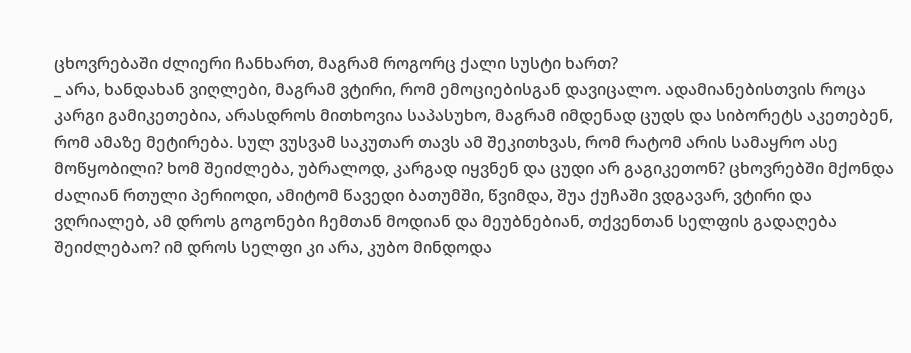ცხოვრებაში ძლიერი ჩანხართ, მაგრამ როგორც ქალი სუსტი ხართ?
_ არა, ხანდახან ვიღლები, მაგრამ ვტირი, რომ ემოციებისგან დავიცალო. ადამიანებისთვის როცა კარგი გამიკეთებია, არასდროს მითხოვია საპასუხო, მაგრამ იმდენად ცუდს და სიბორეტს აკეთებენ, რომ ამაზე მეტირება. სულ ვუსვამ საკუთარ თავს ამ შეკითხვას, რომ რატომ არის სამაყრო ასე მოწყობილი? ხომ შეიძლება, უბრალოდ, კარგად იყვნენ და ცუდი არ გაგიკეთონ? ცხოვრებში მქონდა ძალიან რთული პერიოდი, ამიტომ წავედი ბათუმში, წვიმდა, შუა ქუჩაში ვდგავარ, ვტირი და ვღრიალებ, ამ დროს გოგონები ჩემთან მოდიან და მეუბნებიან, თქვენთან სელფის გადაღება შეიძლებაო? იმ დროს სელფი კი არა, კუბო მინდოდა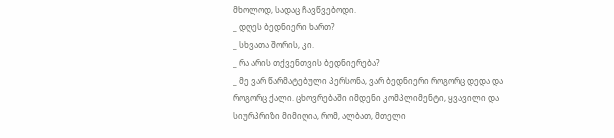მხოლოდ, სადაც ჩავწვებოდი.
_ დღეს ბედნიერი ხართ?
_ სხვათა შორის, კი.
_ რა არის თქვენთვის ბედნიერება?
_ მე ვარ წარმატებული პერსონა, ვარ ბედნიერი როგორც დედა და როგორც ქალი. ცხოვრებაში იმდენი კომპლიმენტი, ყვავილი და სიურპრიზი მიმიღია, რომ, ალბათ, მთელი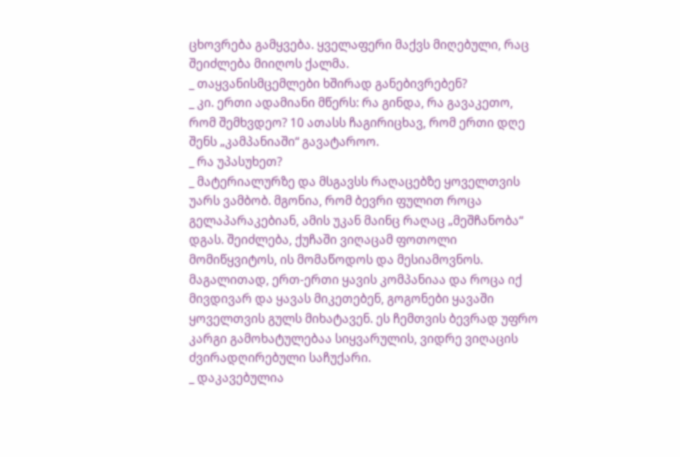ცხოვრება გამყვება. ყველაფერი მაქვს მიღებული, რაც შეიძლება მიიღოს ქალმა.
_ თაყვანისმცემლები ხშირად განებივრებენ?
_ კი. ერთი ადამიანი მწერს: რა გინდა, რა გავაკეთო, რომ შემხვდეო? 10 ათასს ჩაგირიცხავ, რომ ერთი დღე შენს „კამპანიაში“ გავატაროო.
_ რა უპასუხეთ?
_ მატერიალურზე და მსგავსს რაღაცებზე ყოველთვის უარს ვამბობ. მგონია, რომ ბევრი ფულით როცა გელაპარაკებიან, ამის უკან მაინც რაღაც „მეშჩანობა“ დგას. შეიძლება, ქუჩაში ვიღაცამ ფოთოლი მომიწყვიტოს, ის მომაწოდოს და მესიამოვნოს. მაგალითად, ერთ-ერთი ყავის კომპანიაა და როცა იქ მივდივარ და ყავას მიკეთებენ, გოგონები ყავაში ყოველთვის გულს მიხატავენ. ეს ჩემთვის ბევრად უფრო კარგი გამოხატულებაა სიყვარულის, ვიდრე ვიღაცის ძვირადღირებული საჩუქარი.
_ დაკავებულია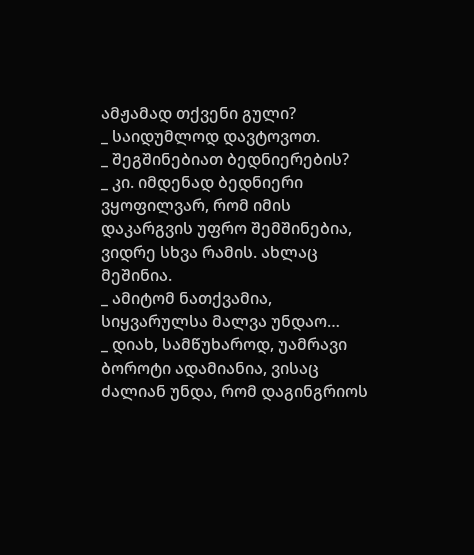ამჟამად თქვენი გული?
_ საიდუმლოდ დავტოვოთ.
_ შეგშინებიათ ბედნიერების?
_ კი. იმდენად ბედნიერი ვყოფილვარ, რომ იმის დაკარგვის უფრო შემშინებია, ვიდრე სხვა რამის. ახლაც მეშინია.
_ ამიტომ ნათქვამია, სიყვარულსა მალვა უნდაო…
_ დიახ, სამწუხაროდ, უამრავი ბოროტი ადამიანია, ვისაც ძალიან უნდა, რომ დაგინგრიოს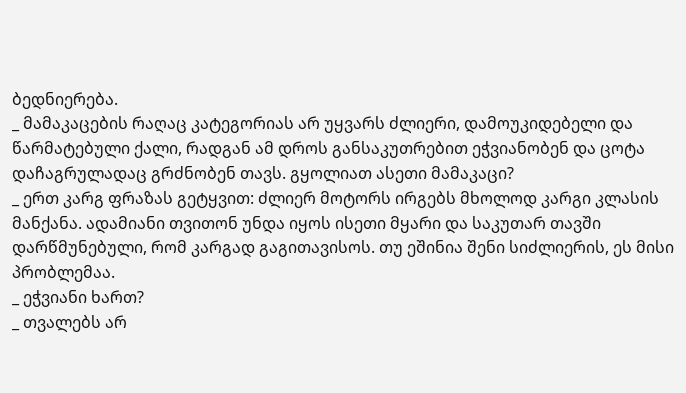ბედნიერება.
_ მამაკაცების რაღაც კატეგორიას არ უყვარს ძლიერი, დამოუკიდებელი და წარმატებული ქალი, რადგან ამ დროს განსაკუთრებით ეჭვიანობენ და ცოტა დაჩაგრულადაც გრძნობენ თავს. გყოლიათ ასეთი მამაკაცი?
_ ერთ კარგ ფრაზას გეტყვით: ძლიერ მოტორს ირგებს მხოლოდ კარგი კლასის მანქანა. ადამიანი თვითონ უნდა იყოს ისეთი მყარი და საკუთარ თავში დარწმუნებული, რომ კარგად გაგითავისოს. თუ ეშინია შენი სიძლიერის, ეს მისი პრობლემაა.
_ ეჭვიანი ხართ?
_ თვალებს არ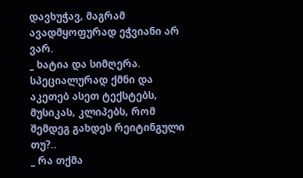დავხუჭავ, მაგრამ ავადმყოფურად ეჭვიანი არ ვარ.
_ ხატია და სიმღერა. სპეციალურად ქმნი და აკეთებ ასეთ ტექსტებს, მუსიკას, კლიპებს, რომ შემდეგ გახდეს რეიტინგული თუ?..
_ რა თქმა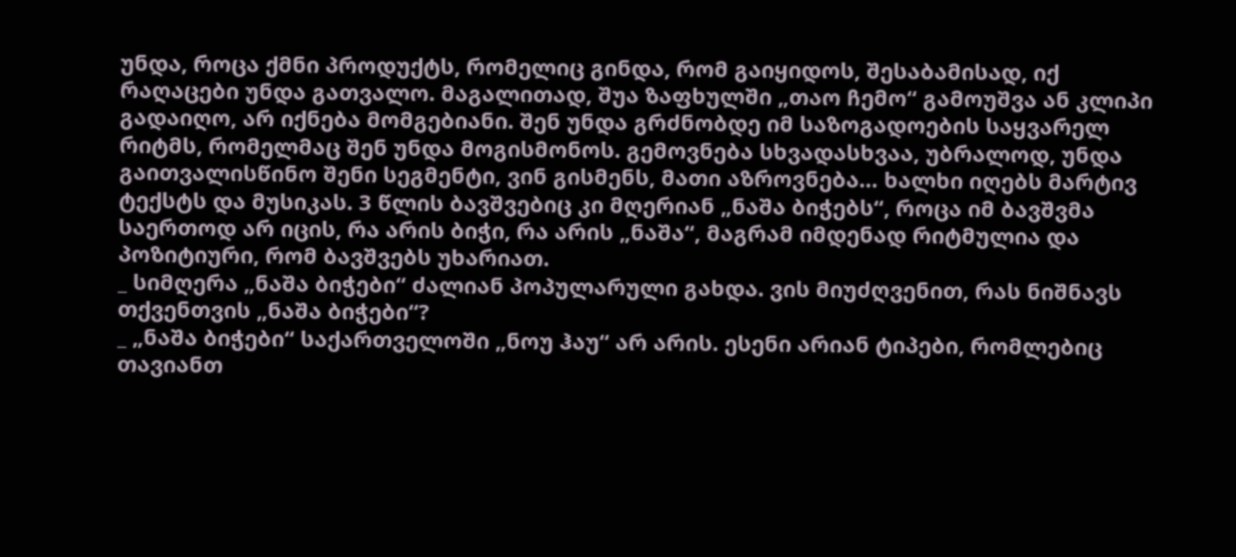უნდა, როცა ქმნი პროდუქტს, რომელიც გინდა, რომ გაიყიდოს, შესაბამისად, იქ რაღაცები უნდა გათვალო. მაგალითად, შუა ზაფხულში „თაო ჩემო“ გამოუშვა ან კლიპი გადაიღო, არ იქნება მომგებიანი. შენ უნდა გრძნობდე იმ საზოგადოების საყვარელ რიტმს, რომელმაც შენ უნდა მოგისმონოს. გემოვნება სხვადასხვაა, უბრალოდ, უნდა გაითვალისწინო შენი სეგმენტი, ვინ გისმენს, მათი აზროვნება… ხალხი იღებს მარტივ ტექსტს და მუსიკას. 3 წლის ბავშვებიც კი მღერიან „ნაშა ბიჭებს“, როცა იმ ბავშვმა საერთოდ არ იცის, რა არის ბიჭი, რა არის „ნაშა“, მაგრამ იმდენად რიტმულია და პოზიტიური, რომ ბავშვებს უხარიათ.
_ სიმღერა „ნაშა ბიჭები“ ძალიან პოპულარული გახდა. ვის მიუძღვენით, რას ნიშნავს თქვენთვის „ნაშა ბიჭები“?
_ „ნაშა ბიჭები“ საქართველოში „ნოუ ჰაუ“ არ არის. ესენი არიან ტიპები, რომლებიც თავიანთ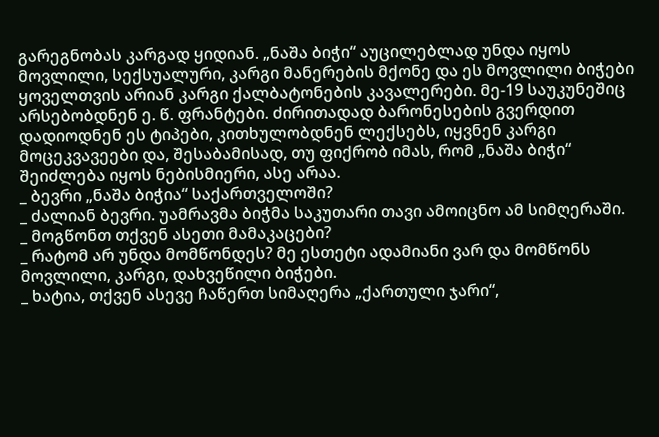გარეგნობას კარგად ყიდიან. „ნაშა ბიჭი“ აუცილებლად უნდა იყოს მოვლილი, სექსუალური, კარგი მანერების მქონე და ეს მოვლილი ბიჭები ყოველთვის არიან კარგი ქალბატონების კავალერები. მე-19 საუკუნეშიც არსებობდნენ ე. წ. ფრანტები. ძირითადად ბარონესების გვერდით დადიოდნენ ეს ტიპები, კითხულობდნენ ლექსებს, იყვნენ კარგი მოცეკვავეები და, შესაბამისად, თუ ფიქრობ იმას, რომ „ნაშა ბიჭი“ შეიძლება იყოს ნებისმიერი, ასე არაა.
_ ბევრი „ნაშა ბიჭია“ საქართველოში?
_ ძალიან ბევრი. უამრავმა ბიჭმა საკუთარი თავი ამოიცნო ამ სიმღერაში.
_ მოგწონთ თქვენ ასეთი მამაკაცები?
_ რატომ არ უნდა მომწონდეს? მე ესთეტი ადამიანი ვარ და მომწონს მოვლილი, კარგი, დახვეწილი ბიჭები.
_ ხატია, თქვენ ასევე ჩაწერთ სიმაღერა „ქართული ჯარი“,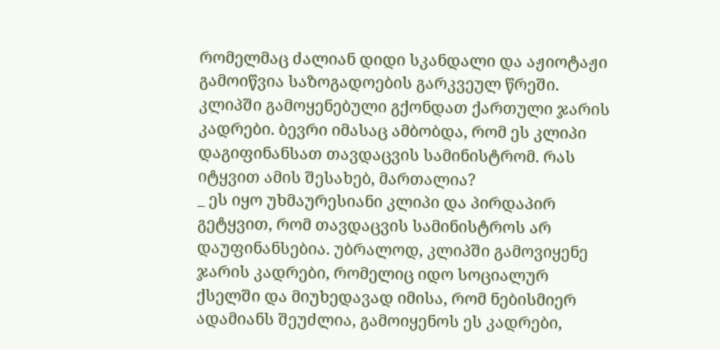რომელმაც ძალიან დიდი სკანდალი და აჟიოტაჟი გამოიწვია საზოგადოების გარკვეულ წრეში. კლიპში გამოყენებული გქონდათ ქართული ჯარის კადრები. ბევრი იმასაც ამბობდა, რომ ეს კლიპი დაგიფინანსათ თავდაცვის სამინისტრომ. რას იტყვით ამის შესახებ, მართალია?
_ ეს იყო უხმაურესიანი კლიპი და პირდაპირ გეტყვით, რომ თავდაცვის სამინისტროს არ დაუფინანსებია. უბრალოდ, კლიპში გამოვიყენე ჯარის კადრები, რომელიც იდო სოციალურ ქსელში და მიუხედავად იმისა, რომ ნებისმიერ ადამიანს შეუძლია, გამოიყენოს ეს კადრები,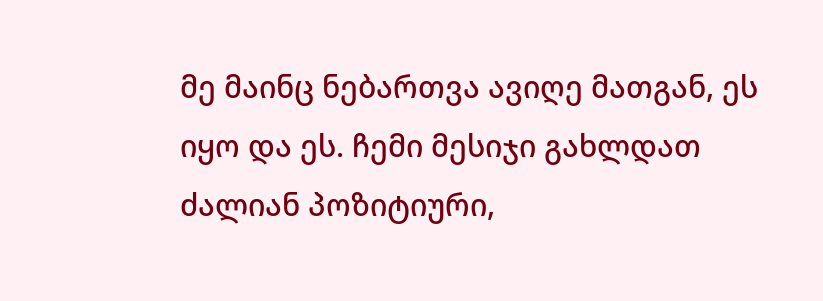მე მაინც ნებართვა ავიღე მათგან, ეს იყო და ეს. ჩემი მესიჯი გახლდათ ძალიან პოზიტიური,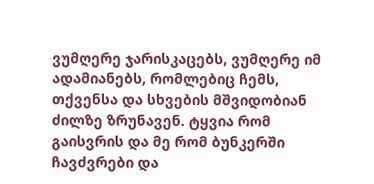ვუმღერე ჯარისკაცებს, ვუმღერე იმ ადამიანებს, რომლებიც ჩემს, თქვენსა და სხვების მშვიდობიან ძილზე ზრუნავენ. ტყვია რომ გაისვრის და მე რომ ბუნკერში ჩავძვრები და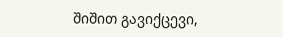შიშით გავიქცევი,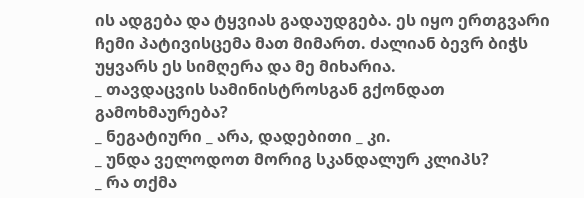ის ადგება და ტყვიას გადაუდგება. ეს იყო ერთგვარი ჩემი პატივისცემა მათ მიმართ. ძალიან ბევრ ბიჭს უყვარს ეს სიმღერა და მე მიხარია.
_ თავდაცვის სამინისტროსგან გქონდათ გამოხმაურება?
_ ნეგატიური _ არა, დადებითი _ კი.
_ უნდა ველოდოთ მორიგ სკანდალურ კლიპს?
_ რა თქმა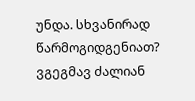უნდა. სხვანირად წარმოგიდგენიათ? ვგეგმავ ძალიან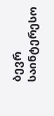ბევრ საინტერესო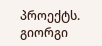პროექტს.
გიორგი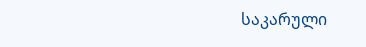საკარული